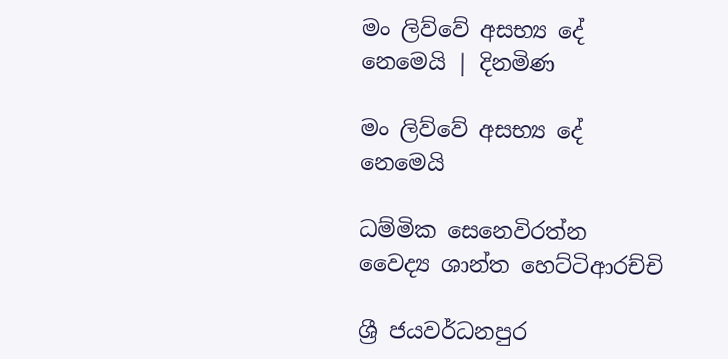මං ලිව්වේ අසභ්‍ය දේ නෙමෙයි | දිනමිණ

මං ලිව්වේ අසභ්‍ය දේ නෙමෙයි

ධම්මික සෙනෙවිරත්න
වෛද්‍ය ශාන්ත හෙට්ටිආරච්චි

ශ්‍රී ජයවර්ධනපුර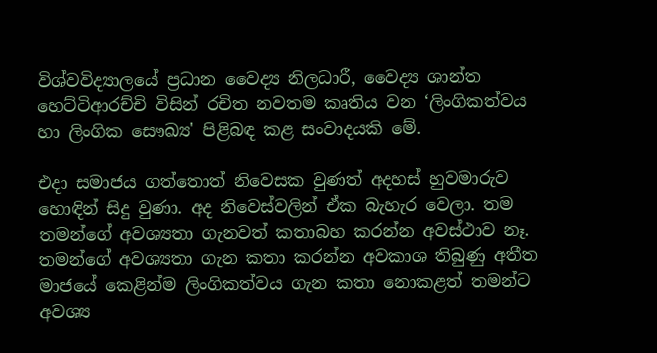විශ්වවිද්‍යාලයේ ප්‍රධාන වෛද්‍ය නිලධාරී, වෛද්‍ය ශාන්ත හෙට්ටිආරච්චි විසින් රචිත නවතම කෘතිය වන ‘ලිංගිකත්වය හා ලිංගික සෞඛ්‍ය' පිළිබඳ කළ සංවාදයකි මේ.

එදා සමාජය ගත්තොත් නිවෙසක වුණත් අදහස් හුවමාරුව හොඳින් සිදු වුණා. අද නිවෙස්වලින් ඒක බැහැර වෙලා. තම තමන්ගේ අවශ්‍යතා ගැනවත් කතාබහ කරන්න අවස්ථාව නෑ. තමන්ගේ අවශ්‍යතා ගැන කතා කරන්න අවකාශ තිබුණු අතීත මාජයේ කෙළින්ම ලිංගිකත්වය ගැන කතා නොකළත් තමන්ට අවශ්‍ය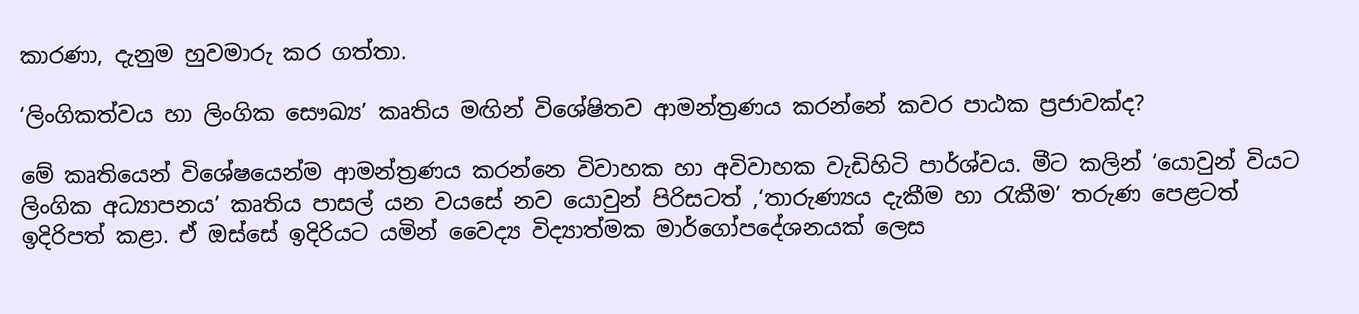කාරණා, දැනුම හුවමාරු කර ගත්තා.

‘ලිංගිකත්වය හා ලිංගික සෞඛ්‍ය’ කෘතිය මඟින් විශේෂිතව ආමන්ත්‍රණය කරන්නේ කවර පාඨක ප්‍රජාවක්ද?

මේ කෘතියෙන් විශේෂයෙන්ම ආමන්ත්‍රණය කරන්නෙ විවාහක හා අවිවාහක වැඩිහිටි පාර්ශ්වය. මීට කලින් ‘යොවුන් වියට ලිංගික අධ්‍යාපනය’ කෘතිය පාසල් යන වයසේ නව යොවුන් පිරිසටත් ,‘තාරුණ්‍යය දැකීම හා රැකීම’ තරුණ පෙළටත් ඉදිරිපත් කළා. ඒ ඔස්සේ ඉදිරියට යමින් වෛද්‍ය විද්‍යාත්මක මාර්ගෝපදේශනයක් ලෙස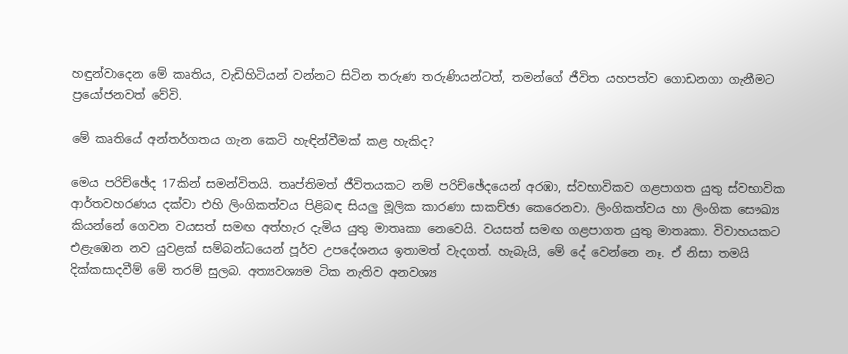හඳුන්වාදෙන මේ කෘතිය, වැඩිහිටියන් වන්නට සිටින තරුණ තරුණියන්ටත්, තමන්ගේ ජීවිත යහපත්ව ගොඩනගා ගැනීමට ප්‍රයෝජනවත් වේවි.

මේ කෘතියේ අන්තර්ගතය ගැන කෙටි හැඳින්වීමක් කළ හැකිද?

මෙය පරිච්ඡේද 17කින් සමන්විතයි. තෘප්තිමත් ජීවිතයකට නම් පරිච්ඡේදයෙන් අරඹා, ස්වභාවිකව ගළපාගත යුතු ස්වභාවික ආර්තවහරණය දක්වා එහි ලිංගිකත්වය පිළිබඳ සියලු මූලික කාරණා සාකච්ඡා කෙරෙනවා. ලිංගිකත්වය හා ලිංගික සෞඛ්‍ය කියන්නේ ගෙවන වයසත් සමඟ අත්හැර දැමිය යුතු මාතෘකා නෙවෙයි. වයසත් සමඟ ගළපාගත යුතු මාතෘකා. විවාහයකට එළැඹෙන නව යුවළක් සම්බන්ධයෙන් පූර්ව උපදේශනය ඉතාමත් වැදගත්. හැබැයි, මේ දේ වෙන්නෙ නෑ. ඒ නිසා තමයි දික්කසාදවීම් මේ තරම් සුලබ. අත්‍යවශ්‍යම ටික නැතිව අනවශ්‍ය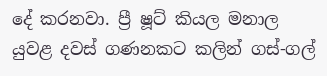දේ කරනවා. ප්‍රී ෂූට් කියල මනාල යුවළ දවස් ගණනකට කලින් ගස්-ගල්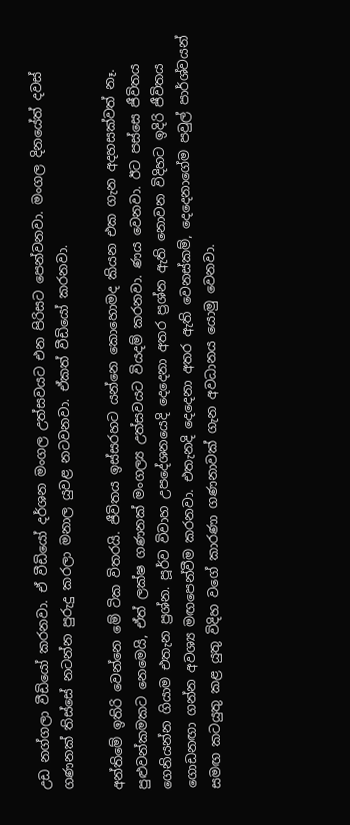උඩ නග්ගලා වීඩියෝ කරනවා. ඒ වීඩියෝ දර්ශන මංගල උත්සවයට එන පිරිසට පෙන්වනවා. මංගල දිනයේත් දවස් ගණනක් තිස්සේ නටන්න පුරුදු කරලා මනාල යුවළ නටවනවා. ඒකත් වීඩියෝ කරනවා.

අන්තිමේ ඉතිරි වෙන්නෙ මේ ටික විතරයි. ජීවිතය ඉස්සරහට යන්නෙ කොහොමද කියන එක ගැන අදහසක්වත් නෑ. පුළුවන්කමකට නෙමෙයි, ඒත් ලක්ෂ ගණනක් මංගල්‍ය උත්සවයට වියදම් කරනවා. ණය වෙනවා. ඊට පස්සෙ ජීවිතය ගෙනියන්න ගියාම එතැන ප්‍රශ්න. පූර්ව විවාහ උපදේශනයෙදි දෙදෙනා අතර ප්‍රශ්න ඇති නොවන විදිහට ඉදිරි ජීවිතය ගොඩනඟා ගන්න අවශ්‍ය මඟපෙන්වීම කරනවා. එතැනදි දෙදෙනා අතර ඇති වෙනස්කම්, දෙදෙනාගේම පවුල් පාර්ශ්වයන් සමඟ කටයුතු කළ යුතු විදිහ වගේ කාරණා ගණනාවක් ගැන අවධානය යොමු වෙනවා.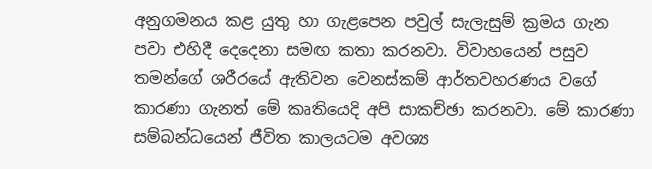අනුගමනය කළ යුතු හා ගැළපෙන පවුල් සැලැසුම් ක්‍රමය ගැන පවා එහිදී දෙදෙනා සමඟ කතා කරනවා. විවාහයෙන් පසුව තමන්ගේ ශරීරයේ ඇතිවන වෙනස්කම් ආර්තවහරණය වගේ කාරණා ගැනත් මේ කෘතියෙදි අපි සාකච්ඡා කරනවා. මේ කාරණා සම්බන්ධයෙන් ජීවිත කාලයටම අවශ්‍ය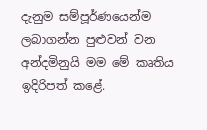දැනුම සම්පූර්ණයෙන්ම ලබාගන්න පුළුවන් වන අන්දමිනුයි මම මේ කෘතිය ඉදිරිපත් කළේ.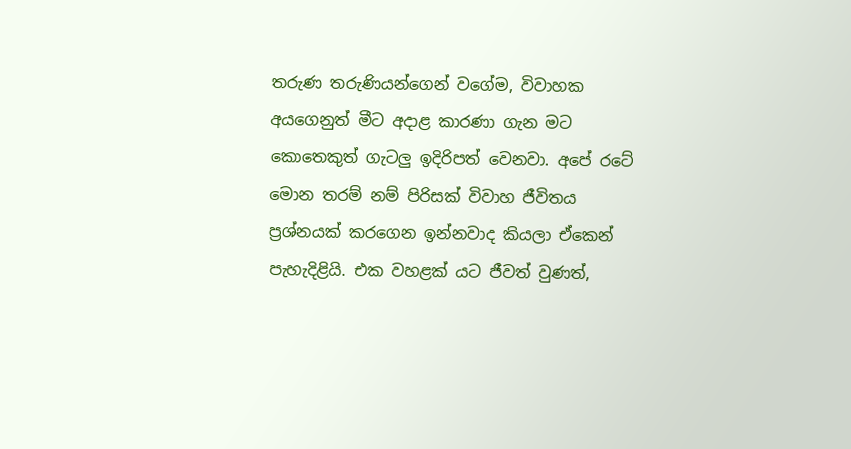තරුණ තරුණියන්ගෙන් වගේම, විවාහක අයගෙනුත් මීට අදාළ කාරණා ගැන මට කොතෙකුත් ගැටලු ඉදිරිපත් වෙනවා. අපේ රටේ මොන තරම් නම් පිරිසක් විවාහ ජීවිතය ප්‍රශ්නයක් කරගෙන ඉන්නවාද කියලා ඒකෙන් පැහැදිළියි. එක වහළක් යට ජීවත් වුණත්,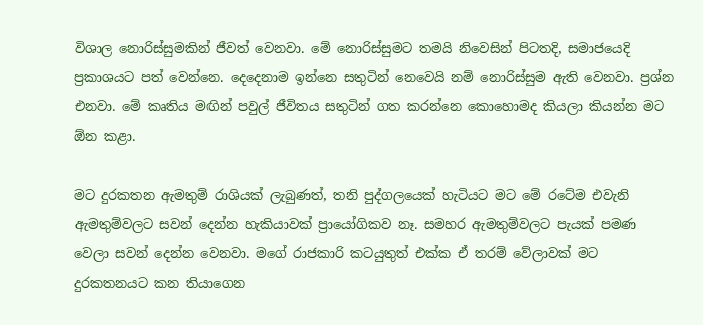විශාල නොරිස්සුමකින් ජීවත් වෙනවා. මේ නොරිස්සුමට තමයි නිවෙසින් පිටතදි, සමාජයෙදි ප්‍රකාශයට පත් වෙන්නෙ. දෙදෙනාම ඉන්නෙ සතුටින් නෙවෙයි නම් නොරිස්සුම ඇති වෙනවා. ප්‍රශ්න එනවා. මේ කෘතිය මඟින් පවුල් ජීවිතය සතුටින් ගත කරන්නෙ කොහොමද කියලා කියන්න මට ඕන කළා.

මට දුරකතන ඇමතුම් රාශියක් ලැබුණත්, තනි පුද්ගලයෙක් හැටියට මට මේ රටේම එවැනි ඇමතුම්වලට සවන් දෙන්න හැකියාවක් ප්‍රායෝගිකව නෑ. සමහර ඇමතුම්වලට පැයක් පමණ වෙලා සවන් දෙන්න වෙනවා. මගේ රාජකාරි කටයුතුත් එක්ක ඒ තරම් වේලාවක් මට දුරකතනයට කන තියාගෙන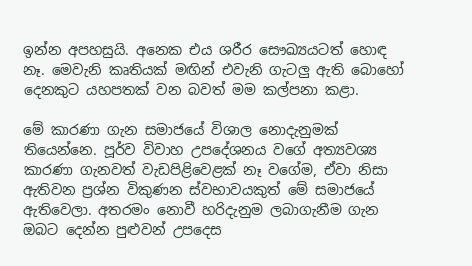ඉන්න අපහසුයි. අනෙක එය ශරීර සෞඛ්‍යයටත් හොඳ නෑ. මෙවැනි කෘතියක් මඟින් එවැනි ගැටලු ඇති බොහෝ දෙනකුට යහපතක් වන බවත් මම කල්පනා කළා.

මේ කාරණා ගැන සමාජයේ විශාල නොදැනුමක් තියෙන්නෙ. පූර්ව විවාහ උපදේශනය වගේ අත්‍යවශ්‍ය කාරණා ගැනවත් වැඩපිළිවෙළක් නෑ වගේම, ඒවා නිසා ඇතිවන ප්‍රශ්න විකුණන ස්වභාවයකුත් මේ සමාජයේ ඇතිවෙලා. අතරමං නොවී හරිදැනුම ලබාගැනීම ගැන ඔබට දෙන්න පුළුවන් උපදෙස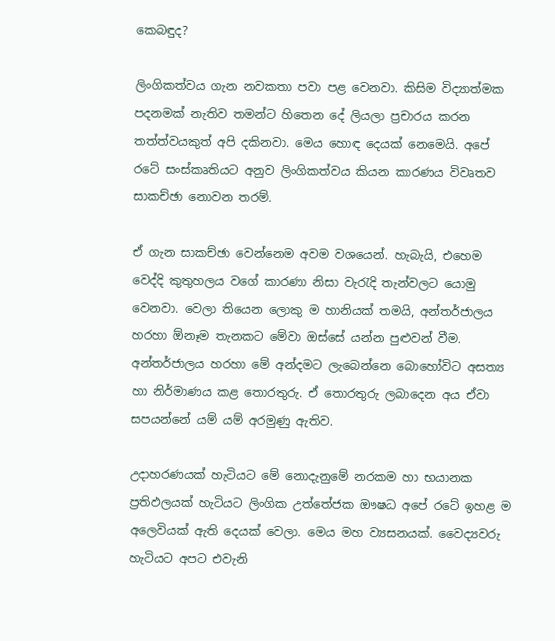කෙබඳුද?

ලිංගිකත්වය ගැන නවකතා පවා පළ වෙනවා. කිසිම විද්‍යාත්මක පදනමක් නැතිව තමන්ට හිතෙන දේ ලියලා ප්‍රචාරය කරන තත්ත්වයකුත් අපි දකිනවා. මෙය හොඳ දෙයක් නෙමෙයි. අපේ රටේ සංස්කෘතියට අනුව ලිංගිකත්වය කියන කාරණය විවෘතව සාකච්ඡා නොවන තරම්.

ඒ ගැන සාකච්ඡා වෙන්නෙම අවම වශයෙන්. හැබැයි, එහෙම වෙද්දි කුතුහලය වගේ කාරණා නිසා වැරැදි තැන්වලට යොමු වෙනවා. වෙලා තියෙන ලොකු ම හානියක් තමයි, අන්තර්ජාලය හරහා ඕනෑම තැනකට මේවා ඔස්සේ යන්න පුළුවන් වීම. අන්තර්ජාලය හරහා මේ අන්දමට ලැබෙන්නෙ බොහෝවිට අසත්‍ය හා නිර්මාණය කළ තොරතුරු. ඒ තොරතුරු ලබාදෙන අය ඒවා සපයන්නේ යම් යම් අරමුණු ඇතිව.

උදාහරණයක් හැටියට මේ නොදැනුමේ නරකම හා භයානක ප්‍රතිඵලයක් හැටියට ලිංගික උත්තේජක ඖෂධ අපේ රටේ ඉහළ ම අලෙවියක් ඇති දෙයක් වෙලා. මෙය මහ ව්‍යසනයක්. වෛද්‍යවරු හැටියට අපට එවැනි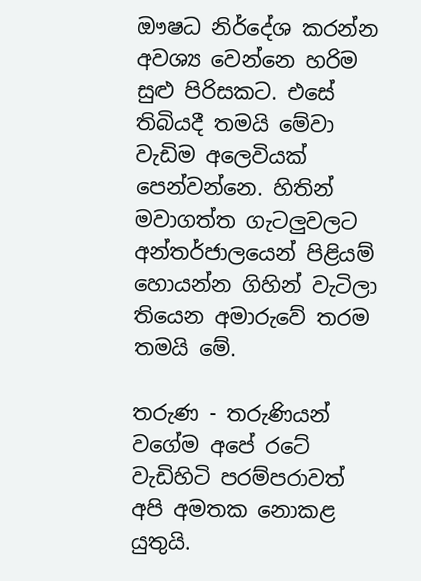ඖෂධ නිර්දේශ කරන්න අවශ්‍ය වෙන්නෙ හරිම සුළු පිරිසකට. එසේ තිබියදී තමයි මේවා වැඩිම අලෙවියක් පෙන්වන්නෙ. හිතින් මවාගත්ත ගැටලුවලට අන්තර්ජාලයෙන් පිළියම් හොයන්න ගිහින් වැටිලා තියෙන අමාරුවේ තරම තමයි මේ.

තරුණ - තරුණියන් වගේම අපේ රටේ වැඩිහිටි පරම්පරාවත් අපි අමතක නොකළ යුතුයි.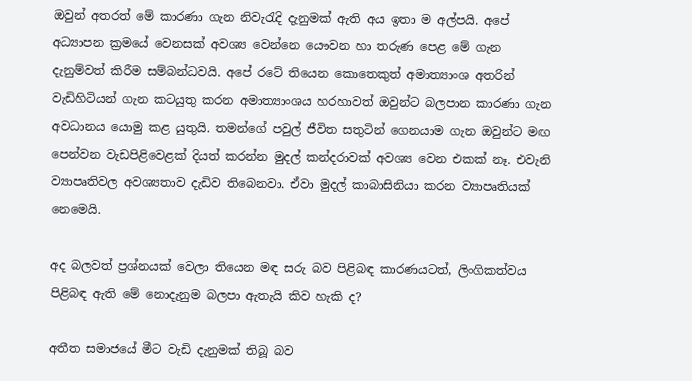ඔවුන් අතරත් මේ කාරණා ගැන නිවැරැදි දැනුමක් ඇති අය ඉතා ම අල්පයි. අපේ අධ්‍යාපන ක්‍රමයේ වෙනසක් අවශ්‍ය වෙන්නෙ යෞවන හා තරුණ පෙළ මේ ගැන දැනුම්වත් කිරීම සම්බන්ධවයි. අපේ රටේ තියෙන කොතෙකුත් අමාත්‍යාංශ අතරින් වැඩිහිටියන් ගැන කටයුතු කරන අමාත්‍යාංශය හරහාවත් ඔවුන්ට බලපාන කාරණා ගැන අවධානය යොමු කළ යුතුයි. තමන්ගේ පවුල් ජීවිත සතුටින් ගෙනයාම ගැන ඔවුන්ට මඟ පෙන්වන වැඩපිළිවෙළක් දියත් කරන්න මුදල් කන්දරාවක් අවශ්‍ය වෙන එකක් නෑ. එවැනි ව්‍යාපෘතිවල අවශ්‍යතාව දැඩිව තිබෙනවා. ඒවා මුදල් කාබාසිනියා කරන ව්‍යාපෘතියක් නෙමෙයි.

අද බලවත් ප්‍රශ්නයක් වෙලා තියෙන මඳ සරු බව පිළිබඳ කාරණයටත්, ලිංගිකත්වය පිළිබඳ ඇති මේ නොදැනුම බලපා ඇතැයි කිව හැකි ද?

අතීත සමාජයේ මීට වැඩි දැනුමක් තිබූ බව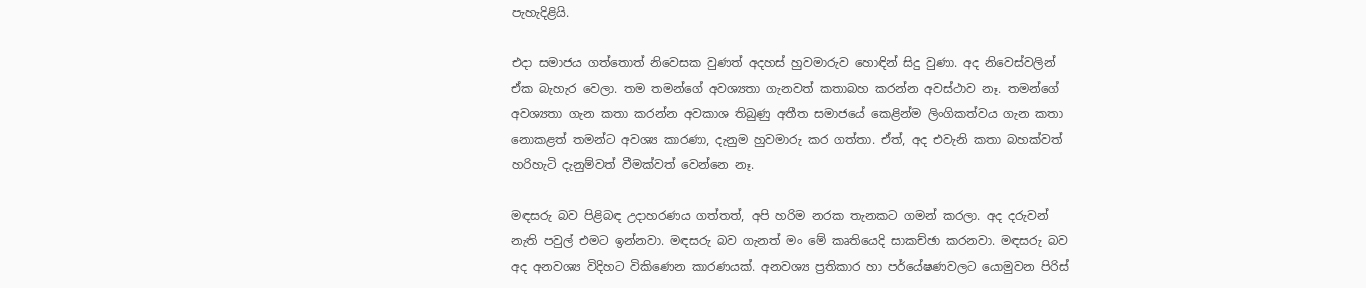පැහැදිළියි.

එදා සමාජය ගත්තොත් නිවෙසක වුණත් අදහස් හුවමාරුව හොඳින් සිදු වුණා. අද නිවෙස්වලින් ඒක බැහැර වෙලා. තම තමන්ගේ අවශ්‍යතා ගැනවත් කතාබහ කරන්න අවස්ථාව නෑ. තමන්ගේ අවශ්‍යතා ගැන කතා කරන්න අවකාශ තිබුණු අතීත සමාජයේ කෙළින්ම ලිංගිකත්වය ගැන කතා නොකළත් තමන්ට අවශ්‍ය කාරණා, දැනුම හුවමාරු කර ගත්තා. ඒත්, අද එවැනි කතා බහක්වත් හරිහැටි දැනුම්වත් වීමක්වත් වෙන්නෙ නෑ.

මඳසරු බව පිළිබඳ උදාහරණය ගත්තත්, අපි හරිම නරක තැනකට ගමන් කරලා. අද දරුවන් නැති පවුල් එමට ඉන්නවා. මඳසරු බව ගැනත් මං මේ කෘතියෙදි සාකච්ඡා කරනවා. මඳසරු බව අද අනවශ්‍ය විදිහට විකිණෙන කාරණයක්. අනවශ්‍ය ප්‍රතිකාර හා පර්යේෂණවලට යොමුවන පිරිස්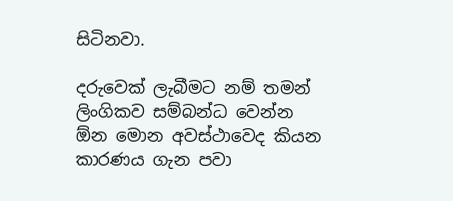සිටිනවා.

දරුවෙක් ලැබීමට නම් තමන් ලිංගිකව සම්බන්ධ වෙන්න ඕන මොන අවස්ථාවෙද කියන කාරණය ගැන පවා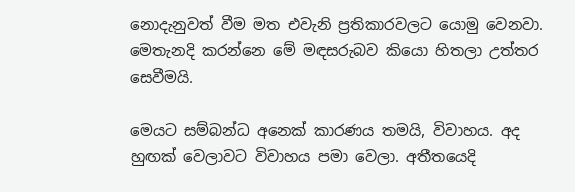නොදැනුවත් වීම මත එවැනි ප්‍රතිකාරවලට යොමු වෙනවා. මෙතැනදි කරන්නෙ මේ මඳසරුබව කියො හිතලා උත්තර සෙවීමයි.

මෙයට සම්බන්ධ අනෙක් කාරණය තමයි, විවාහය. අද හුඟක් වෙලාවට විවාහය පමා වෙලා. අතීතයෙදි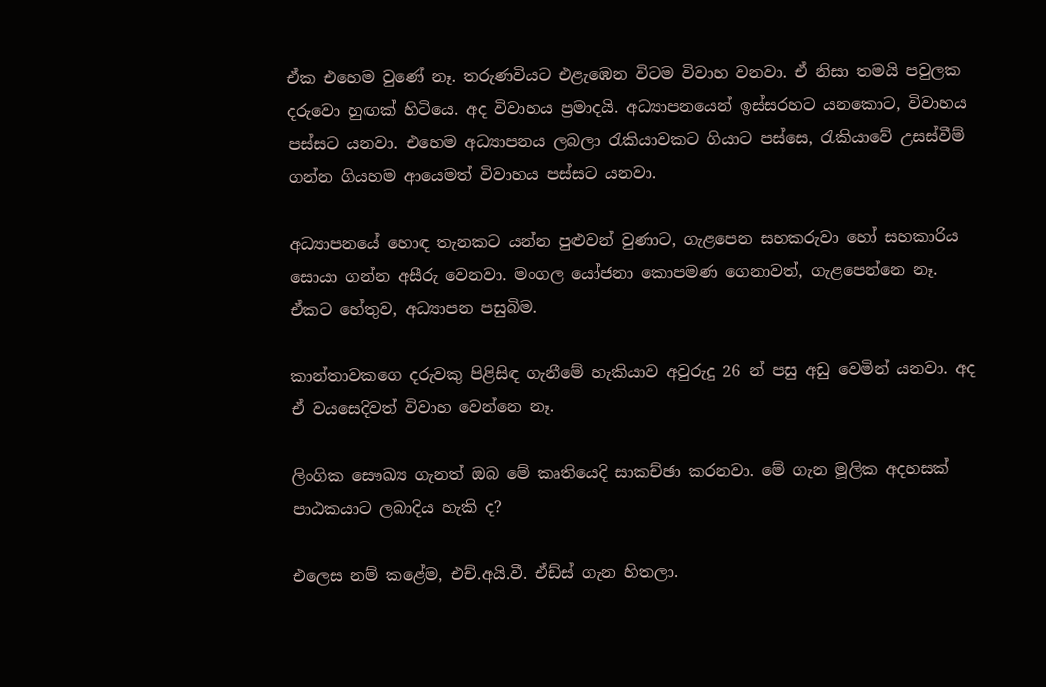ඒක එහෙම වුණේ නෑ. තරුණවියට එළැඹෙන විටම විවාහ වනවා. ඒ නිසා තමයි පවුලක දරුවො හුඟක් හිටියෙ. අද විවාහය ප්‍රමාදයි. අධ්‍යාපනයෙන් ඉස්සරහට යනකොට, විවාහය පස්සට යනවා. එහෙම අධ්‍යාපනය ලබලා රැකියාවකට ගියාට පස්සෙ, රැකියාවේ උසස්වීම් ගන්න ගියහම ආයෙමත් විවාහය පස්සට යනවා.

අධ්‍යාපනයේ හොඳ තැනකට යන්න පුළුවන් වුණාට, ගැළපෙන සහකරුවා හෝ සහකාරිය සොයා ගන්න අසීරු වෙනවා. මංගල යෝජනා කොපමණ ගෙනාවත්, ගැළපෙන්නෙ නෑ. ඒකට හේතුව, අධ්‍යාපන පසුබිම.

කාන්තාවකගෙ දරුවකු පිළිසිඳ ගැනීමේ හැකියාව අවුරුදු 26 න් පසු අඩු වෙමින් යනවා. අද ඒ වයසෙදිවත් විවාහ වෙන්නෙ නෑ.

ලිංගික සෞඛ්‍ය ගැනත් ඔබ මේ කෘතියෙදි සාකච්ඡා කරනවා. මේ ගැන මූලික අදහසක් පාඨකයාට ලබාදිය හැකි ද?

එලෙස නම් කළේම, එච්.අයි.වී. ඒඩ්ස් ගැන හිතලා.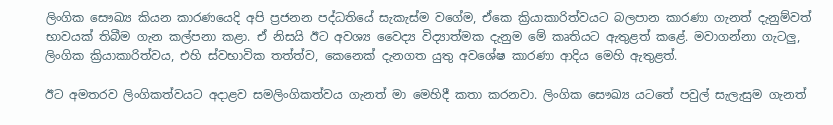ලිංගික සෞඛ්‍ය කියන කාරණයෙදි අපි ප්‍රජනන පද්ධතියේ සැකැස්ම වගේම, ඒකෙ ක්‍රියාකාරිත්වයට බලපාන කාරණා ගැනත් දැනුම්වත් භාවයක් තිබීම ගැන කල්පනා කළා. ඒ නිසයි ඊට අවශ්‍ය වෛද්‍ය විද්‍යාත්මක දැනුම මේ කෘතියට ඇතුළත් කළේ. මවාගන්නා ගැටලු, ලිංගික ක්‍රියාකාරිත්වය, එහි ස්වභාවික තත්ත්ව, කෙනෙක් දැනගත යුතු අවශේෂ කාරණා ආදිය මෙහි ඇතුළත්.

ඊට අමතරව ලිංගිකත්වයට අදාළව සමලිංගිකත්වය ගැනත් මා මෙහිදී කතා කරනවා. ලිංගික සෞඛ්‍ය යටතේ පවුල් සැලැසුම ගැනත්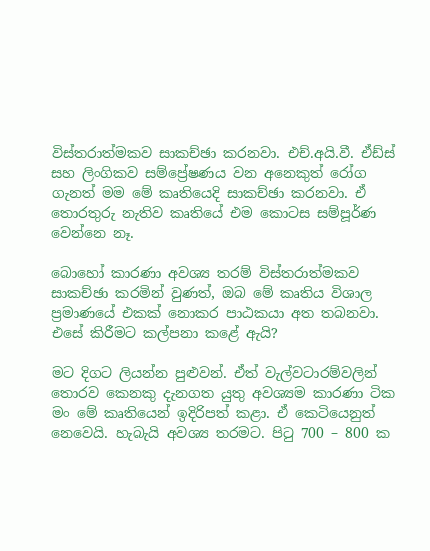විස්තරාත්මකව සාකච්ඡා කරනවා. එච්.අයි.වී. ඒඩ්ස් සහ ලිංගිකව සම්ප්‍රේෂණය වන අනෙකුත් රෝග ගැනත් මම මේ කෘතියෙදි සාකච්ඡා කරනවා. ඒ තොරතුරු නැතිව කෘතියේ එම කොටස සම්පූර්ණ වෙන්නෙ නෑ.

බොහෝ කාරණා අවශ්‍ය තරම් විස්තරාත්මකව සාකච්ඡා කරමින් වුණත්, ඔබ මේ කෘතිය විශාල ප්‍රමාණයේ එකක් නොකර පාඨකයා අත තබනවා. එසේ කිරීමට කල්පනා කළේ ඇයි?

මට දිගට ලියන්න පුළුවන්. ඒත් වැල්වටාරම්වලින් තොරව කෙනකු දැනගත යුතු අවශ්‍යම කාරණා ටික මං මේ කෘතියෙන් ඉදිරිපත් කළා. ඒ කෙටියෙනුත් නෙවෙයි. හැබැයි අවශ්‍ය තරමට. පිටු 700 – 800 ක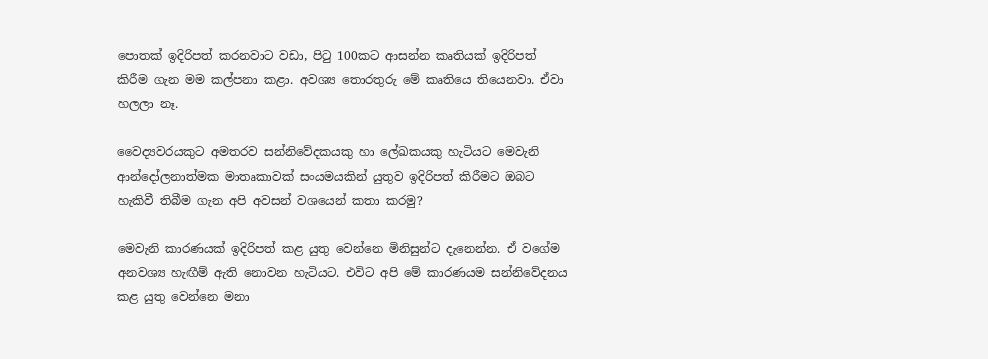පොතක් ඉදිරිපත් කරනවාට වඩා, පිටු 100කට ආසන්න කෘතියක් ඉදිරිපත් කිරීම ගැන මම කල්පනා කළා. අවශ්‍ය තොරතුරු මේ කෘතියෙ තියෙනවා. ඒවා හලලා නෑ.

වෛද්‍යවරයකුට අමතරව සන්නිවේදකයකු හා ලේඛකයකු හැටියට මෙවැනි ආන්දෝලනාත්මක මාතෘකාවක් සංයමයකින් යුතුව ඉදිරිපත් කිරීමට ඔබට හැකිවී තිබීම ගැන අපි අවසන් වශයෙන් කතා කරමු?

මෙවැනි කාරණයක් ඉදිරිපත් කළ යුතු වෙන්නෙ මිනිසුන්ට දැනෙන්න. ඒ වගේම අනවශ්‍ය හැඟීම් ඇති නොවන හැටියට. එවිට අපි මේ කාරණයම සන්නිවේදනය කළ යුතු වෙන්නෙ මනා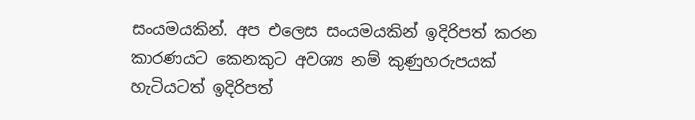සංයමයකින්. අප එලෙස සංයමයකින් ඉදිරිපත් කරන කාරණයට කෙනකුට අවශ්‍ය නම් කුණුහරුපයක් හැටියටත් ඉදිරිපත්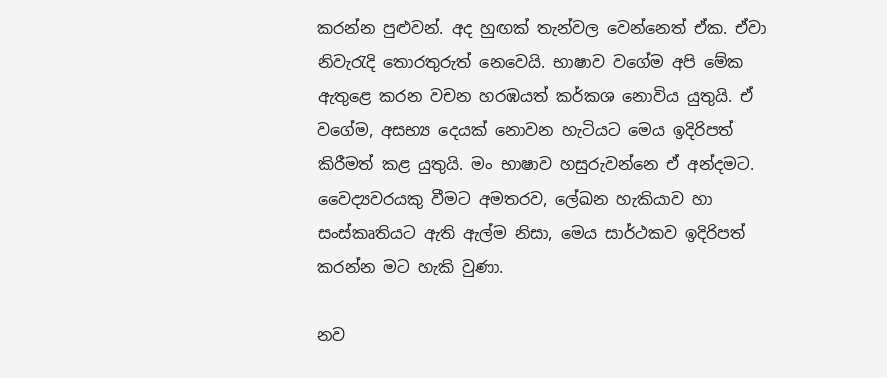කරන්න පුළුවන්. අද හුඟක් තැන්වල වෙන්නෙත් ඒක. ඒවා නිවැරැදි තොරතුරුත් නෙවෙයි. භාෂාව වගේම අපි මේක ඇතුළෙ කරන වචන හරඹයත් කර්කශ නොවිය යුතුයි. ඒ වගේම, අසභ්‍ය දෙයක් නොවන හැටියට මෙය ඉදිරිපත් කිරීමත් කළ යුතුයි. මං භාෂාව හසුරුවන්නෙ ඒ අන්දමට. වෛද්‍යවරයකු වීමට අමතරව, ලේඛන හැකියාව හා සංස්කෘතියට ඇති ඇල්ම නිසා, මෙය සාර්ථකව ඉදිරිපත් කරන්න මට හැකි වුණා.

නව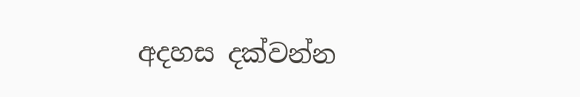අදහස දක්වන්න